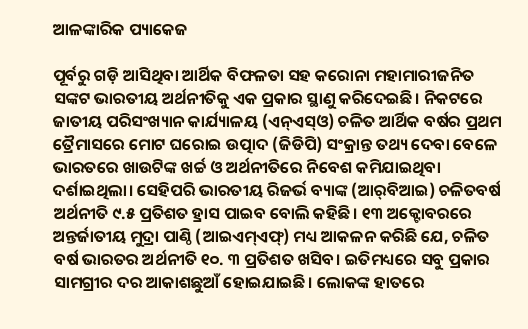ଆଳଙ୍କାରିକ ପ୍ୟାକେଜ

ପୂର୍ବରୁ ଗଡ଼ି ଆସିଥିବା ଆର୍ଥିକ ବିଫଳତା ସହ କରୋନା ମହାମାରୀଜନିତ ସଙ୍କଟ ଭାରତୀୟ ଅର୍ଥନୀତିକୁ ଏକ ପ୍ରକାର ସ୍ଥାଣୁ କରିଦେଇଛି। ନିକଟରେ ଜାତୀୟ ପରିସଂଖ୍ୟାନ କାର୍ଯ୍ୟାଳୟ (ଏନ୍‌ଏସ୍‌ଓ) ଚଳିତ ଆର୍ଥିକ ବର୍ଷର ପ୍ରଥମ ତ୍ରୈମାସରେ ମୋଟ ଘରୋଇ ଉତ୍ପାଦ (ଜିଡିପି) ସଂକ୍ରାନ୍ତ ତଥ୍ୟ ଦେବା ବେଳେ ଭାରତରେ ଖାଉଟିଙ୍କ ଖର୍ଚ୍ଚ ଓ ଅର୍ଥନୀତିରେ ନିବେଶ କମିଯାଇଥିବା ଦର୍ଶାଇଥିଲା। ସେହିପରି ଭାରତୀୟ ରିଜର୍ଭ ବ୍ୟାଙ୍କ (ଆର୍‌ବିଆଇ) ଚଳିତବର୍ଷ ଅର୍ଥନୀତି ୯.୫ ପ୍ରତିଶତ ହ୍ରାସ ପାଇବ ବୋଲି କହିଛି। ୧୩ ଅକ୍ଟୋବରରେ ଅନ୍ତର୍ଜାତୀୟ ମୁଦ୍ରା ପାଣ୍ଠି (ଆଇଏମ୍‌ଏଫ୍‌) ମଧ୍ୟ ଆକଳନ କରିଛି ଯେ, ଚଳିତ ବର୍ଷ ଭାରତର ଅର୍ଥନୀତି ୧୦. ୩ ପ୍ରତିଶତ ଖସିବ। ଇତିମଧ୍ୟରେ ସବୁ ପ୍ରକାର ସାମଗ୍ରୀର ଦର ଆକାଶଛୁଆଁ ହୋଇଯାଇଛି। ଲୋକଙ୍କ ହାତରେ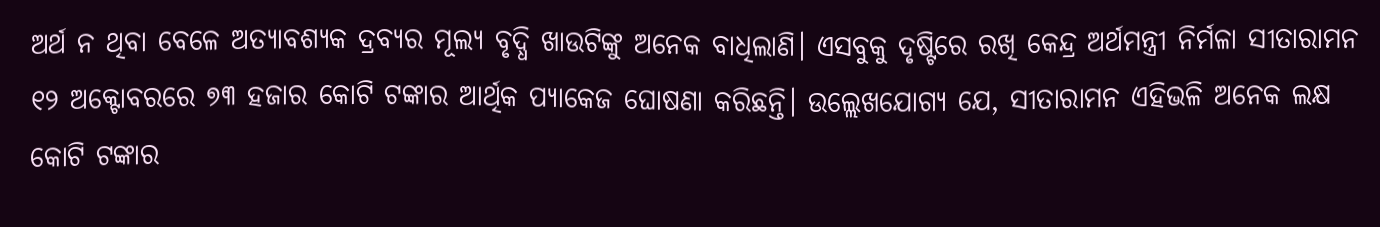ଅର୍ଥ ନ ଥିବା ବେଳେ ଅତ୍ୟାବଶ୍ୟକ ଦ୍ରବ୍ୟର ମୂଲ୍ୟ ବୃଦ୍ଧି ଖାଉଟିଙ୍କୁ ଅନେକ ବାଧିଲାଣି। ଏସବୁକୁ ଦୃଷ୍ଟିରେ ରଖି କେନ୍ଦ୍ର ଅର୍ଥମନ୍ତ୍ରୀ ନିର୍ମଳା ସୀତାରାମନ ୧୨ ଅକ୍ଟୋବରରେ ୭୩ ହଜାର କୋଟି ଟଙ୍କାର ଆର୍ଥିକ ପ୍ୟାକେଜ ଘୋଷଣା କରିଛନ୍ତି। ଉଲ୍ଲେଖଯୋଗ୍ୟ ଯେ, ସୀତାରାମନ ଏହିଭଳି ଅନେକ ଲକ୍ଷ କୋଟି ଟଙ୍କାର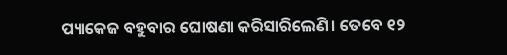ପ୍ୟାକେଜ ବହୁବାର ଘୋଷଣା କରିସାରିଲେଣି। ତେବେ ୧୨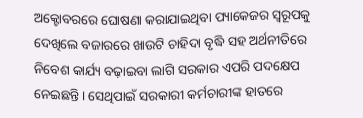ଅକ୍ଟୋବରରେ ଘୋଷଣା କରାଯାଇଥିବା ପ୍ୟାକେଜର ସ୍ବରୂପକୁ ଦେଖିଲେ ବଜାରରେ ଖାଉଟି ଚାହିଦା ବୃଦ୍ଧି ସହ ଅର୍ଥନୀତିରେ ନିବେଶ କାର୍ଯ୍ୟ ବଢ଼ାଇବା ଲାଗି ସରକାର ଏପରି ପଦକ୍ଷେପ ନେଇଛନ୍ତି। ସେଥିପାଇଁ ସରକାରୀ କର୍ମଚାରୀଙ୍କ ହାତରେ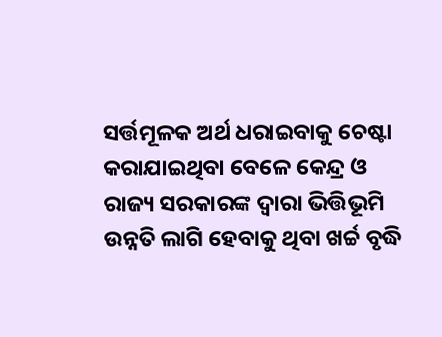ସର୍ତ୍ତମୂଳକ ଅର୍ଥ ଧରାଇବାକୁ ଚେଷ୍ଟା କରାଯାଇଥିବା ବେଳେ କେନ୍ଦ୍ର ଓ ରାଜ୍ୟ ସରକାରଙ୍କ ଦ୍ୱାରା ଭିତ୍ତିଭୂମି ଉନ୍ନତି ଲାଗି ହେବାକୁ ଥିବା ଖର୍ଚ୍ଚ ବୃଦ୍ଧି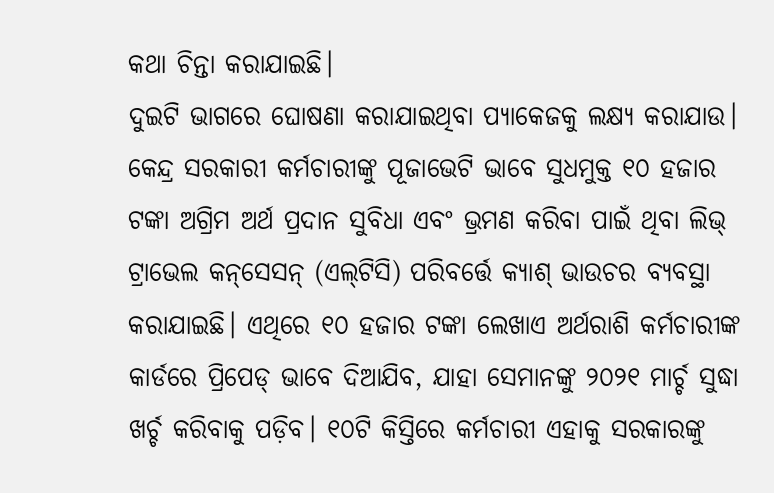କଥା ଚିନ୍ତା କରାଯାଇଛି।
ଦୁଇଟି ଭାଗରେ ଘୋଷଣା କରାଯାଇଥିବା ପ୍ୟାକେଜକୁ ଲକ୍ଷ୍ୟ କରାଯାଉ। କେନ୍ଦ୍ର ସରକାରୀ କର୍ମଚାରୀଙ୍କୁ ପୂଜାଭେଟି ଭାବେ ସୁଧମୁକ୍ତ ୧୦ ହଜାର ଟଙ୍କା ଅଗ୍ରିମ ଅର୍ଥ ପ୍ରଦାନ ସୁବିଧା ଏବଂ ଭ୍ରମଣ କରିବା ପାଇଁ ଥିବା ଲିଭ୍‌ ଟ୍ରାଭେଲ କନ୍‌ସେସନ୍‌ (ଏଲ୍‌ଟିସି) ପରିବର୍ତ୍ତେ କ୍ୟାଶ୍‌ ଭାଉଚର ବ୍ୟବସ୍ଥା କରାଯାଇଛି। ଏଥିରେ ୧୦ ହଜାର ଟଙ୍କା ଲେଖାଏ ଅର୍ଥରାଶି କର୍ମଚାରୀଙ୍କ କାର୍ଡରେ ପ୍ରିପେଡ୍‌ ଭାବେ ଦିଆଯିବ, ଯାହା ସେମାନଙ୍କୁ ୨୦୨୧ ମାର୍ଚ୍ଚ ସୁଦ୍ଧା ଖର୍ଚ୍ଚ କରିବାକୁ ପଡ଼ିବ। ୧୦ଟି କିସ୍ତିରେ କର୍ମଚାରୀ ଏହାକୁ ସରକାରଙ୍କୁ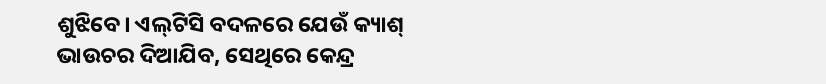ଶୁଝିବେ। ଏଲ୍‌ଟିସି ବଦଳରେ ଯେଉଁ କ୍ୟାଶ୍‌ ଭାଉଚର ଦିଆଯିବ, ସେଥିରେ କେନ୍ଦ୍ର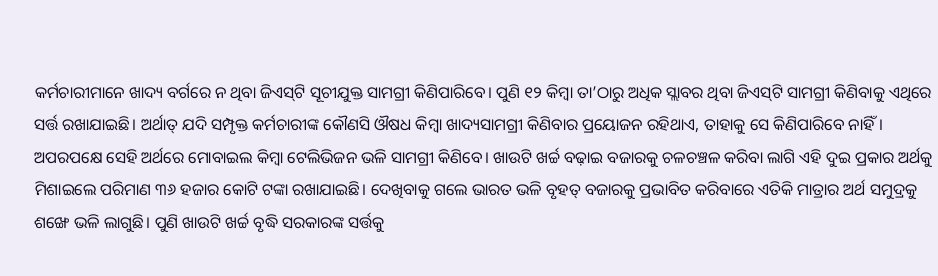କର୍ମଚାରୀମାନେ ଖାଦ୍ୟ ବର୍ଗରେ ନ ଥିବା ଜିଏସ୍‌ଟି ସୂଚୀଯୁକ୍ତ ସାମଗ୍ରୀ କିଣିପାରିବେ। ପୁଣି ୧୨ କିମ୍ବା ତା’ଠାରୁ ଅଧିକ ସ୍ଲାବର ଥିବା ଜିଏସ୍‌ଟି ସାମଗ୍ରୀ କିଣିବାକୁ ଏଥିରେ ସର୍ତ୍ତ ରଖାଯାଇଛି। ଅର୍ଥାତ୍‌ ଯଦି ସମ୍ପୃକ୍ତ କର୍ମଚାରୀଙ୍କ କୌଣସି ଔଷଧ କିମ୍ବା ଖାଦ୍ୟସାମଗ୍ରୀ କିଣିବାର ପ୍ରୟୋଜନ ରହିଥାଏ, ତାହାକୁ ସେ କିଣିପାରିବେ ନାହିଁ। ଅପରପକ୍ଷେ ସେହି ଅର୍ଥରେ ମୋବାଇଲ କିମ୍ବା ଟେଲିଭିଜନ ଭଳି ସାମଗ୍ରୀ କିଣିବେ। ଖାଉଟି ଖର୍ଚ୍ଚ ବଢ଼ାଇ ବଜାରକୁ ଚଳଚଞ୍ଚଳ କରିବା ଲାଗି ଏହି ଦୁଇ ପ୍ରକାର ଅର୍ଥକୁ ମିଶାଇଲେ ପରିମାଣ ୩୬ ହଜାର କୋଟି ଟଙ୍କା ରଖାଯାଇଛି। ଦେଖିବାକୁ ଗଲେ ଭାରତ ଭଳି ବୃହତ୍‌ ବଜାରକୁ ପ୍ରଭାବିତ କରିବାରେ ଏତିକି ମାତ୍ରାର ଅର୍ଥ ସମୁଦ୍ରକୁ ଶଙ୍ଖେ ଭଳି ଲାଗୁଛି। ପୁଣି ଖାଉଟି ଖର୍ଚ୍ଚ ବୃଦ୍ଧି ସରକାରଙ୍କ ସର୍ତ୍ତକୁ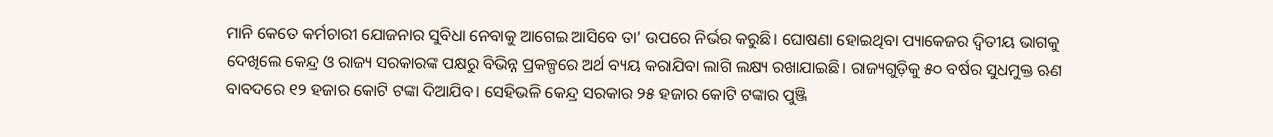ମାନି କେତେ କର୍ମଚାରୀ ଯୋଜନାର ସୁବିଧା ନେବାକୁ ଆଗେଇ ଆସିବେ ତା’ ଉପରେ ନିର୍ଭର କରୁଛି। ଘୋଷଣା ହୋଇଥିବା ପ୍ୟାକେଜର ଦ୍ୱିତୀୟ ଭାଗକୁ ଦେଖିଲେ କେନ୍ଦ୍ର ଓ ରାଜ୍ୟ ସରକାରଙ୍କ ପକ୍ଷରୁ ବିଭିନ୍ନ ପ୍ରକଳ୍ପରେ ଅର୍ଥ ବ୍ୟୟ କରାଯିବା ଲାଗି ଲକ୍ଷ୍ୟ ରଖାଯାଇଛି। ରାଜ୍ୟଗୁଡ଼ିକୁ ୫୦ ବର୍ଷର ସୁଧମୁକ୍ତ ଋଣ ବାବଦରେ ୧୨ ହଜାର କୋଟି ଟଙ୍କା ଦିଆଯିବ। ସେହିଭଳି କେନ୍ଦ୍ର ସରକାର ୨୫ ହଜାର କୋଟି ଟଙ୍କାର ପୁଞ୍ଜି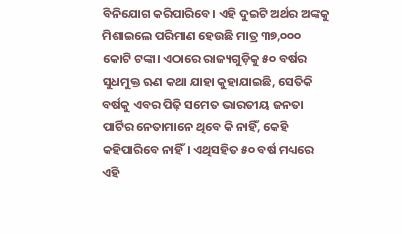ବିନିଯୋଗ କରିପାରିବେ। ଏହି ଦୁଇଟି ଅର୍ଥର ଅଙ୍କକୁ ମିଶାଇଲେ ପରିମାଣ ହେଉଛି ମାତ୍ର ୩୭,୦୦୦ କୋଟି ଟଙ୍କା। ଏଠାରେ ରାଜ୍ୟଗୁଡ଼ିକୁ ୫୦ ବର୍ଷର ସୁଧମୁକ୍ତ ଋଣ କଥା ଯାହା କୁହାଯାଇଛି, ସେତିକି ବର୍ଷକୁ ଏବର ପିଢ଼ି ସମେତ ଭାରତୀୟ ଜନତା ପାର୍ଟିର ନେତାମାନେ ଥିବେ କି ନାହିଁ, କେହି କହିପାରିବେ ନାହିଁ। ଏଥିସହିତ ୫୦ ବର୍ଷ ମଧ୍ୟରେ ଏହି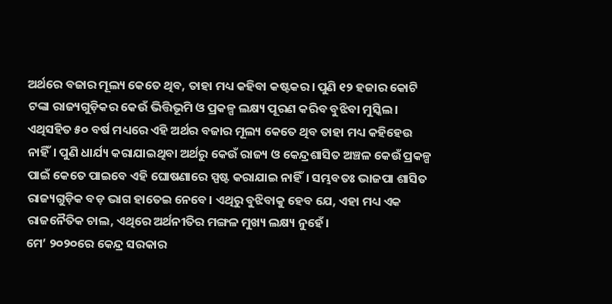ଅର୍ଥରେ ବଜାର ମୂଲ୍ୟ କେତେ ଥିବ, ତାହା ମଧ୍ୟ କହିବା କଷ୍ଟକର। ପୁଣି ୧୨ ହଜାର କୋଟି ଟଙ୍କା ରାଜ୍ୟଗୁଡ଼ିକର କେଉଁ ଭିତ୍ତିଭୂମି ଓ ପ୍ରକଳ୍ପ ଲକ୍ଷ୍ୟ ପୂରଣ କରିବ ବୁଝିବା ମୁସ୍କିଲ। ଏଥିସହିତ ୫୦ ବର୍ଷ ମଧ୍ୟରେ ଏହି ଅର୍ଥର ବଜାର ମୂଲ୍ୟ କେତେ ଥିବ ତାହା ମଧ୍ୟ କହିହେଉ ନାହିଁ। ପୁଣି ଧାର୍ଯ୍ୟ କରାଯାଇଥିବା ଅର୍ଥରୁ କେଉଁ ରାଜ୍ୟ ଓ କେନ୍ଦ୍ରଶାସିତ ଅଞ୍ଚଳ କେଉଁ ପ୍ରକଳ୍ପ ପାଇଁ କେତେ ପାଇବେ ଏହି ଘୋଷଣାରେ ସ୍ପଷ୍ଟ କରାଯାଇ ନାହିଁ। ସମ୍ଭବତଃ ଭାଜପା ଶାସିତ ରାଜ୍ୟଗୁଡ଼ିକ ବଡ଼ ଭାଗ ହାତେଇ ନେବେ। ଏଥିରୁ ବୁଝିବାକୁ ହେବ ଯେ, ଏହା ମଧ୍ୟ ଏକ ରାଜନୈତିକ ଚାଲ, ଏଥିରେ ଅର୍ଥନୀତିର ମଙ୍ଗଳ ମୁଖ୍ୟ ଲକ୍ଷ୍ୟ ନୁହେଁ।
ମେ’ ୨୦୨୦ରେ କେନ୍ଦ୍ର ସରକାର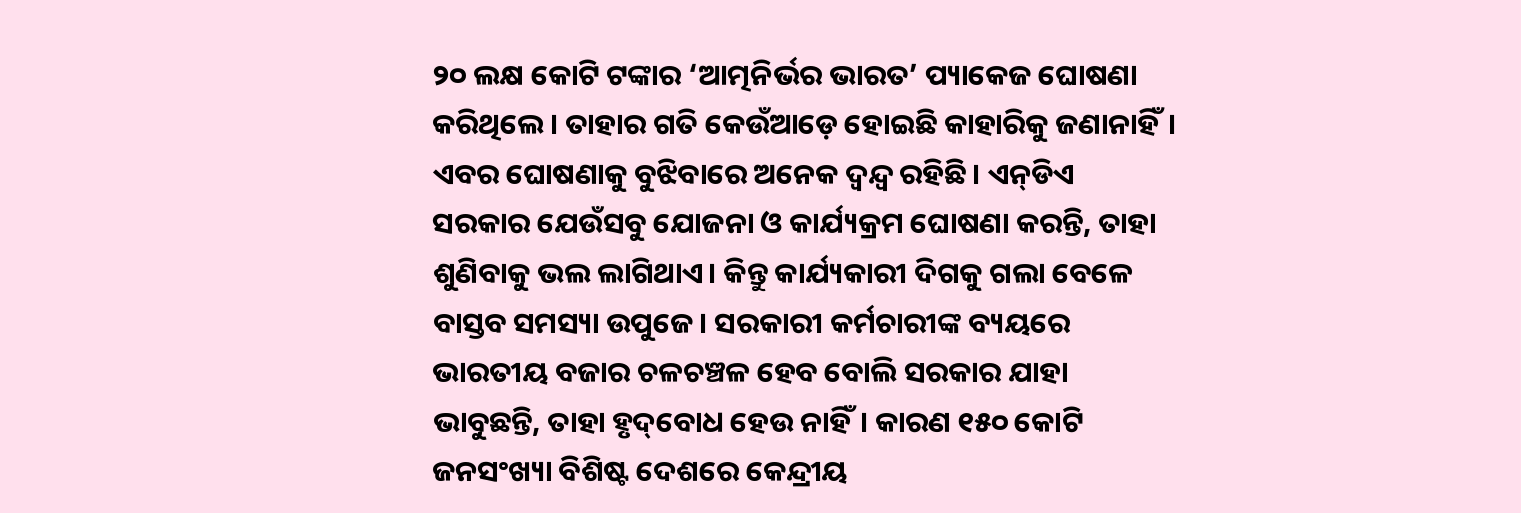୨୦ ଲକ୍ଷ କୋଟି ଟଙ୍କାର ‘ଆତ୍ମନିର୍ଭର ଭାରତ’ ପ୍ୟାକେଜ ଘୋଷଣା କରିଥିଲେ। ତାହାର ଗତି କେଉଁଆଡ଼େ ହୋଇଛି କାହାରିକୁ ଜଣାନାହିଁ। ଏବର ଘୋଷଣାକୁ ବୁଝିବାରେ ଅନେକ ଦ୍ୱନ୍ଦ୍ୱ ରହିଛି। ଏନ୍‌ଡିଏ ସରକାର ଯେଉଁସବୁ ଯୋଜନା ଓ କାର୍ଯ୍ୟକ୍ରମ ଘୋଷଣା କରନ୍ତି, ତାହା ଶୁଣିବାକୁ ଭଲ ଲାଗିଥାଏ। କିନ୍ତୁ କାର୍ଯ୍ୟକାରୀ ଦିଗକୁ ଗଲା ବେଳେ ବାସ୍ତବ ସମସ୍ୟା ଉପୁଜେ। ସରକାରୀ କର୍ମଚାରୀଙ୍କ ବ୍ୟୟରେ ଭାରତୀୟ ବଜାର ଚଳଚଞ୍ଚଳ ହେବ ବୋଲି ସରକାର ଯାହା ଭାବୁଛନ୍ତି, ତାହା ହୃଦ୍‌ବୋଧ ହେଉ ନାହିଁ। କାରଣ ୧୫୦ କୋଟି ଜନସଂଖ୍ୟା ବିଶିଷ୍ଟ ଦେଶରେ କେନ୍ଦ୍ରୀୟ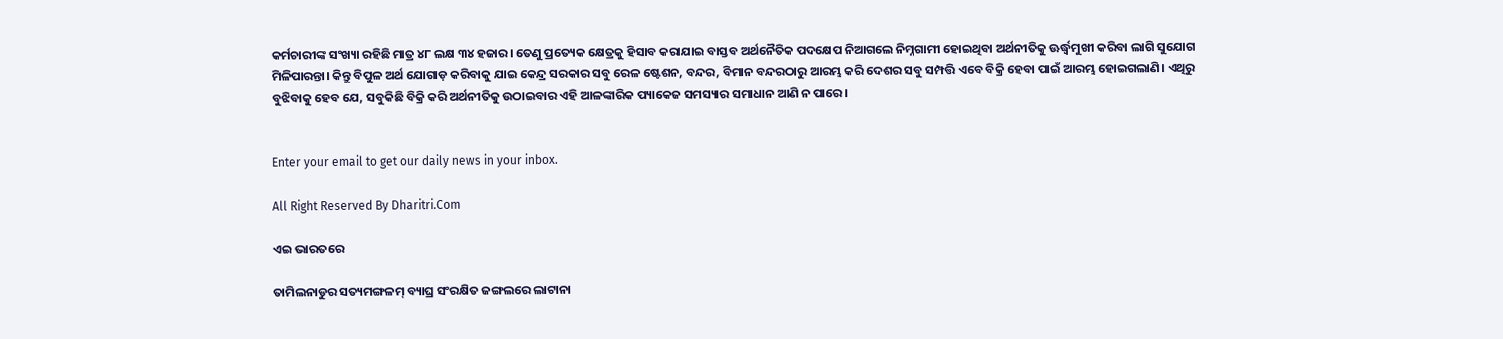କର୍ମଚାରୀଙ୍କ ସଂଖ୍ୟା ରହିଛି ମାତ୍ର ୪୮ ଲକ୍ଷ ୩୪ ହଜାର। ତେଣୁ ପ୍ରତ୍ୟେକ କ୍ଷେତ୍ରକୁ ହିସାବ କରାଯାଇ ବାସ୍ତବ ଅର୍ଥନୈତିକ ପଦକ୍ଷେପ ନିଆଗଲେ ନିମ୍ନଗାମୀ ହୋଇଥିବା ଅର୍ଥନୀତିକୁ ଊର୍ଦ୍ଧ୍ୱମୁଖୀ କରିବା ଲାଗି ସୁଯୋଗ ମିଳିପାରନ୍ତା। କିନ୍ତୁ ବିପୁଳ ଅର୍ଥ ଯୋଗାଡ଼ କରିବାକୁ ଯାଇ କେନ୍ଦ୍ର ସରକାର ସବୁ ରେଳ ଷ୍ଟେଶନ, ବନ୍ଦର, ବିମାନ ବନ୍ଦରଠାରୁ ଆରମ୍ଭ କରି ଦେଶର ସବୁ ସମ୍ପତ୍ତି ଏବେ ବିକ୍ରି ହେବା ପାଇଁ ଆରମ୍ଭ ହୋଇଗଲାଣି। ଏଥିରୁ ବୁଝିବାକୁ ହେବ ଯେ, ସବୁକିଛି ବିକ୍ରି କରି ଅର୍ଥନୀତିକୁ ଉଠାଇବାର ଏହି ଆଳଙ୍କାରିକ ପ୍ୟାକେଜ ସମସ୍ୟାର ସମାଧାନ ଆଣି ନ ପାରେ।


Enter your email to get our daily news in your inbox.

All Right Reserved By Dharitri.Com

ଏଇ ଭାରତରେ

ତାମିଲନାଡୁର ସତ୍ୟମଙ୍ଗଳମ୍‌ ବ୍ୟାଘ୍ର ସଂରକ୍ଷିତ ଜଙ୍ଗଲରେ ଲାଟାନା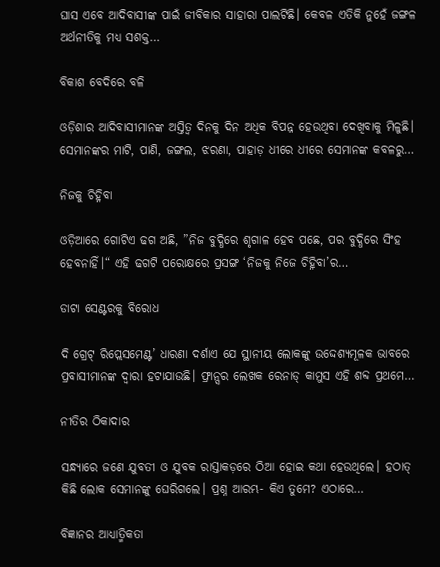ଘାସ ଏବେ ଆଦିବାସୀଙ୍କ ପାଇଁ ଜୀବିକାର ସାହାରା ପାଲଟିଛି। କେବଳ ଏତିକି ନୁହେଁ ଜଙ୍ଗଳ ଅର୍ଥନୀତିକୁ ମଧ୍ୟ ସଶକ୍ତ…

ବିକାଶ ବେଦିରେ ବଳି

ଓଡ଼ିଶାର ଆଦିବାସୀମାନଙ୍କ ଅସ୍ତିତ୍ୱ ଦିନକୁ ଦିନ ଅଧିକ ବିପନ୍ନ ହେଉଥିବା ଦେଖିବାକୁ ମିଳୁଛି। ସେମାନଙ୍କର ମାଟି, ପାଣି, ଜଙ୍ଗଲ, ଝରଣା, ପାହାଡ଼ ଧୀରେ ଧୀରେ ସେମାନଙ୍କ କବଳରୁ…

ନିଜକୁ ଚିହ୍ନିବା

ଓଡ଼ିଆରେ ଗୋଟିଏ ଢଗ ଅଛି, ”ନିଜ ବୁଦ୍ଧିରେ ଶୃଗାଳ ହେବ ପଛେ, ପର ବୁଦ୍ଧିରେ ସିଂହ ହେବନାହିଁ।“ ଏହି ଢଗଟି ପରୋକ୍ଷରେ ପ୍ରସଙ୍ଗ ‘ନିଜକୁ ନିଜେ ଚିହ୍ନିବା’ର…

ଡାଟା ସେଣ୍ଟରକୁ ବିରୋଧ

ଦି ଗ୍ରେଟ୍‌ ରିପ୍ଲେସମେଣ୍ଟ’ ଧାରଣା ଦର୍ଶାଏ ଯେ ସ୍ଥାନୀୟ ଲୋକଙ୍କୁ ଉଦ୍ଦେଶ୍ୟମୂଳକ ଭାବରେ ପ୍ରବାସୀମାନଙ୍କ ଦ୍ୱାରା ହଟାଯାଉଛି। ଫ୍ରାନ୍ସର ଲେଖକ ରେନାଡ୍‌ କାମୁସ ଏହି ଶବ୍ଦ ପ୍ରଥମେ…

ନୀତିର ଠିକାଦାର

ସନ୍ଧ୍ୟାରେ ଜଣେ ଯୁବତୀ ଓ ଯୁବକ ରାସ୍ତାକଡ଼ରେ ଠିଆ ହୋଇ କଥା ହେଉଥିଲେ। ହଠାତ୍‌ କିଛି ଲୋକ ସେମାନଙ୍କୁ ଘେରିଗଲେ। ପ୍ରଶ୍ନ ଆରମ୍ଭ- କିଏ ତୁମେ? ଏଠାରେ…

ବିଜ୍ଞାନର ଆଧ୍ୟାତ୍ମିକତା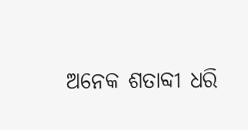ଅନେକ ଶତାବ୍ଦୀ ଧରି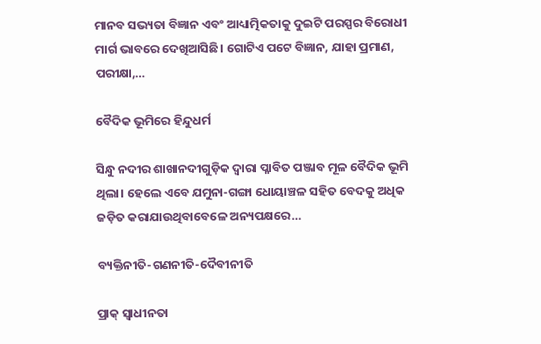ମାନବ ସଭ୍ୟତା ବିଜ୍ଞାନ ଏବଂ ଆଧ୍ୟାତ୍ମିକତାକୁ ଦୁଇଟି ପରସ୍ପର ବିରୋଧୀ ମାର୍ଗ ଭାବରେ ଦେଖିଆସିଛି। ଗୋଟିଏ ପଟେ ବିଜ୍ଞାନ, ଯାହା ପ୍ରମାଣ, ପରୀକ୍ଷା,…

ବୈଦିକ ଭୂମିରେ ହିନ୍ଦୁଧର୍ମ

ସିନ୍ଧୁ ନଦୀର ଶାଖାନଦୀଗୁଡ଼ିକ ଦ୍ୱାରା ପ୍ଳାବିତ ପଞ୍ଜାବ ମୂଳ ବୈଦିକ ଭୂମି ଥିଲା। ହେଲେ ଏବେ ଯମୁନା-ଗଙ୍ଗା ଧୋୟାଞ୍ଚଳ ସହିତ ବେଦକୁ ଅଧିକ ଜଡ଼ିତ କରାଯାଉଥିବାବେଳେ ଅନ୍ୟପକ୍ଷରେ…

ବ୍ୟକ୍ତିନୀତି-ଗଣନୀତି-ଦୈବୀନୀତି

ପ୍ରାକ୍‌ ସ୍ବାଧୀନତା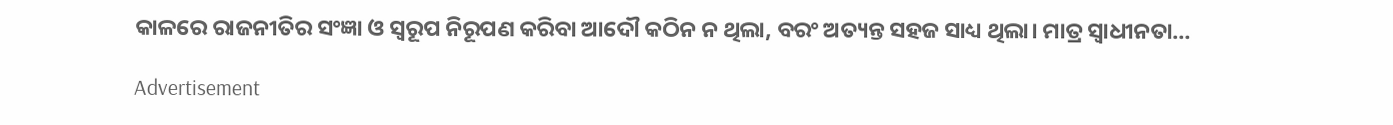କାଳରେ ରାଜନୀତିର ସଂଜ୍ଞା ଓ ସ୍ବରୂପ ନିରୂପଣ କରିବା ଆଦୌ କଠିନ ନ ଥିଲା, ବରଂ ଅତ୍ୟନ୍ତ ସହଜ ସାଧ୍ୟ ଥିଲା। ମାତ୍ର ସ୍ବାଧୀନତା…

Advertisement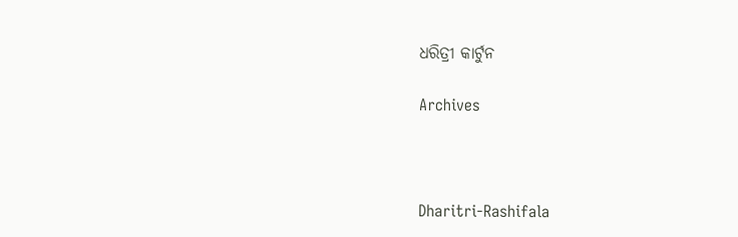ଧରିତ୍ରୀ କାର୍ଟୁନ

Archives



Dharitri-Rashifala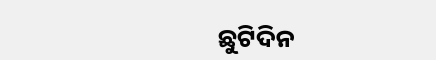ଛୁଟିଦିନ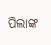ପିଲାଙ୍କ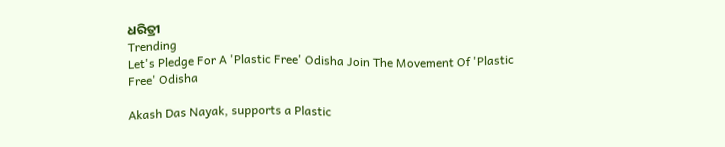ଧରିତ୍ରୀ
Trending
Let's Pledge For A 'Plastic Free' Odisha Join The Movement Of 'Plastic Free' Odisha

Akash Das Nayak, supports a Plastic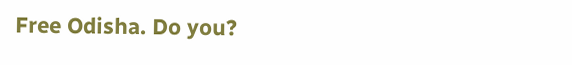Free Odisha. Do you?